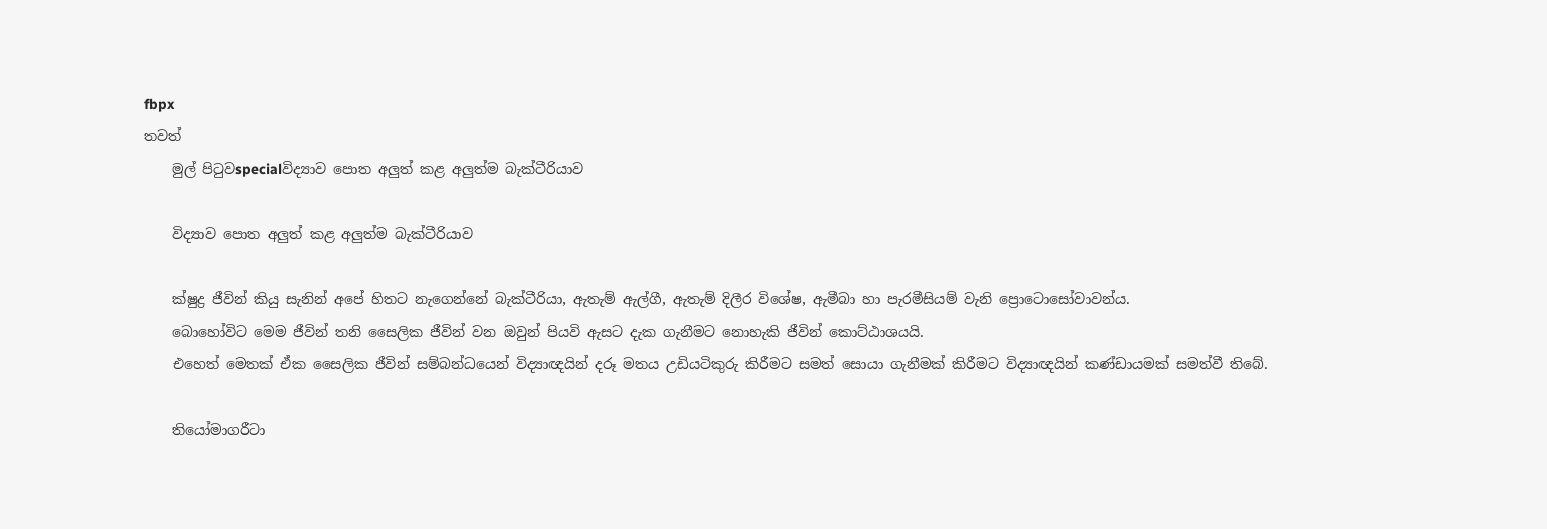fbpx
තවත්
    මුල් පිටුවspecialවිද්‍යාව පොත අලුත් කළ අලුත්ම බැක්ටීරියාව

    විද්‍යාව පොත අලුත් කළ අලුත්ම බැක්ටීරියාව

    ක්ෂුද්‍ර ජීවින් කියු සැනින් අපේ හිතට නැගෙන්නේ බැක්ටීරියා, ඇතැම් ඇල්ගී, ඇතැම් දිලීර විශේෂ, ඇමීබා හා පැරමීසියම් වැනි ප්‍රොටොසෝවාවන්ය.
    බොහෝවිට මෙම ජීවින් තනි සෛලික ජීවින් වන ඔවුන් පියවි ඇසට දැක ගැනීමට නොහැකි ජීවින් කොට්ඨාශයයි.
    එහෙත් මෙතක් ඒක සෛලික ජීවින් සම්බන්ධයෙන් විද්‍යාඥයින් දරූ මතය උඩියටිකුරු කිරීමට සමත් සොයා ගැනීමක් කිරීමට විද්‍යාඥයින් කණ්ඩායමක් සමත්වී තිබේ.

    තියෝමාගරීටා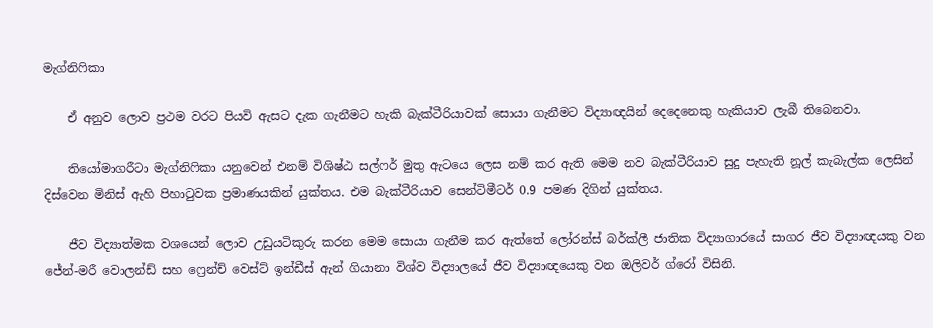මැග්නිෆිකා

    ඒ අනුව ලොව ප්‍රථම වරට පියවි ඇසට දැක ගැනීමට හැකි බැක්ටීරියාවක් සොයා ගැනීමට විද්‍යාඥයින් දෙදෙනෙකු හැකියාව ලැබී තිබෙනවා.

    තියෝමාගරීටා මැග්නිෆිකා යනුවෙන් එනම් විශිෂ්ඨ සල්ෆර් මුතු ඇටයෙ ලෙස නම් කර ඇති මෙම නව බැක්ටීරියාව සුදු පැහැති නූල් කැබැල්ක ලෙසින් දිස්වෙන මිනිස් ඇහි පිහාටුවක ප්‍රමාණයකින් යුක්තය. එම බැක්ටීරියාව සෙන්ටිමීටර් 0.9 පමණ දිගින් යුක්තය.

    ජීව විද්‍යාත්මක වශයෙන් ලොව උඩුයටිකුරු කරන මෙම සොයා ගැනීම කර ඇත්තේ ලෝරන්ස් බර්ක්ලී ජාතික විද්‍යාගාරයේ සාගර ජීව විද්‍යාඥයකු වන ජේන්-මරී වොලන්ඩ් සහ ෆ්‍රෙන්ච් වෙස්ට් ඉන්ඩීස් ඇන් ගියානා විශ්ව විද්‍යාලයේ ජීව විද්‍යාඥයෙකු වන ඔලිවර් ග්රෝ විසිනි.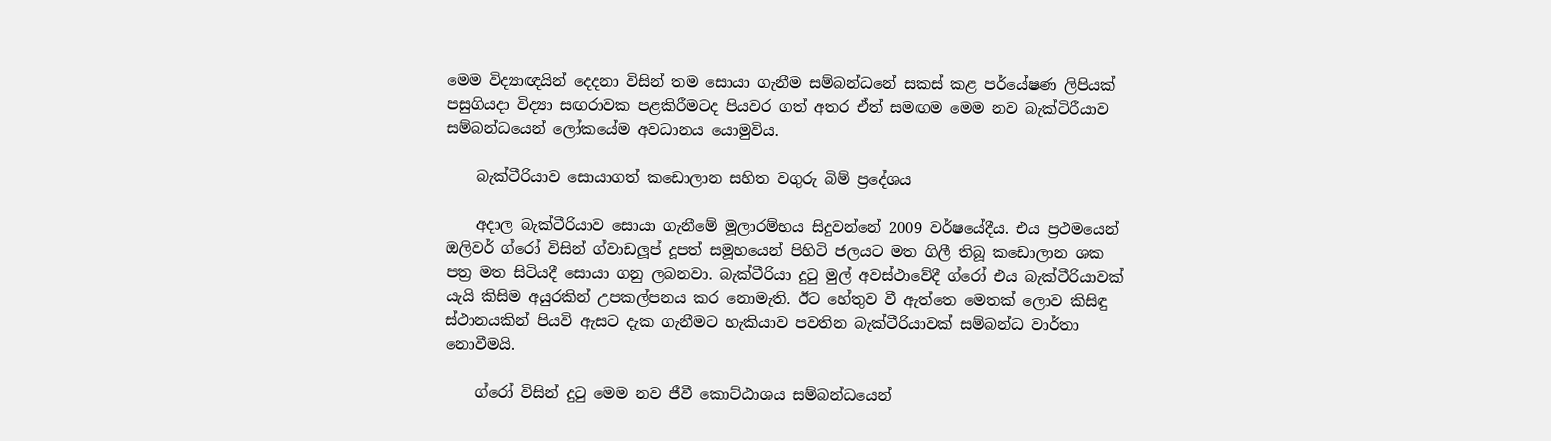මෙම විද්‍යාඥයින් දෙදනා විසින් තම සොයා ගැනීම සම්බන්ධනේ සකස් කළ පර්යේෂණ ලිපියක් පසුගියදා විද්‍යා සඟරාවක පළකිරීමටද පියවර ගත් අතර ඒත් සමඟම මෙම නව බැක්ටිරීයාව සම්බන්ධයෙන් ලෝකයේම අවධානය යොමුවිය.

    බැක්ටීරියාව සොයාගත් කඩොලාන සහිත වගුරු බිම් ප්‍රදේශය

    අදාල බැක්ටීරියාව සොයා ගැනීමේ මූලාරම්භය සිදුවන්නේ 2009 වර්ෂයේදීය. එය ප්‍රථමයෙන් ඔලිවර් ග්රෝ විසින් ග්වාඩලූප් දූපත් සමූහයෙන් පිහිටි ජලයට මත ගිලී තිබූ කඩොලාන ශක පත්‍ර මත සිටියදී සොයා ගනු ලබනවා. බැක්ටීරියා දුටු මුල් අවස්ථාවේදී ග්රෝ එය බැක්ටීරියාවක් යැයි කිසිම අයුරකින් උපකල්පනය කර නොමැති. ඊට හේතුව වී ඇත්තෙ මෙතක් ලොව කිසිඳු ස්ථානයකින් පියවි ඇසට දැක ගැනීමට හැකියාව පවතින බැක්ටීරියාවක් සම්බන්ධ වාර්තා නොවීමයි.

    ග්රෝ විසින් දුටු මෙම නව ජීවී කොට්ඨාශය සම්බන්ධයෙන්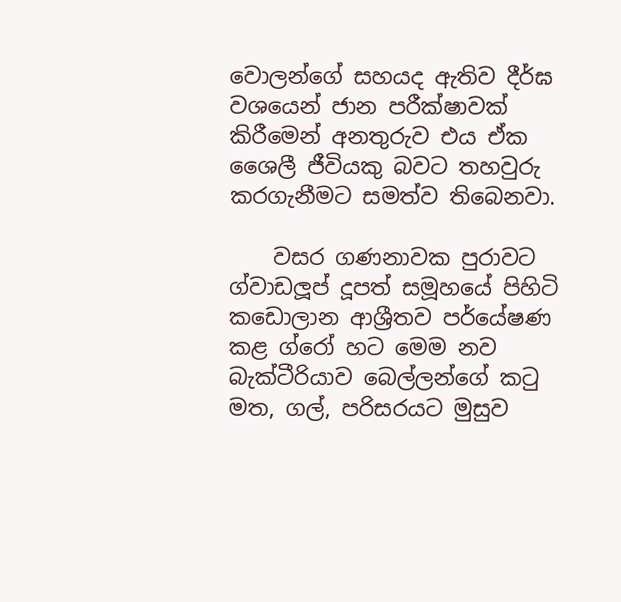වොලන්ගේ සහයද ඇතිව දීර්ඝ වශයෙන් ජාන පරීක්ෂාවක් කිරීමෙන් අනතුරුව එය ඒක ශෛලී ජීවියකු බවට තහවුරු කරගැනීමට සමත්ව තිබෙනවා.

    වසර ගණනාවක පුරාවට ග්වාඩලූප් දූපත් සමූහයේ පිහිටි කඩොලාන ආශ්‍රීතව පර්යේෂණ කළ ග්රෝ හට මෙම නව බැක්ටීරියාව බෙල්ලන්ගේ කටු මත, ගල්, පරිසරයට මුසුව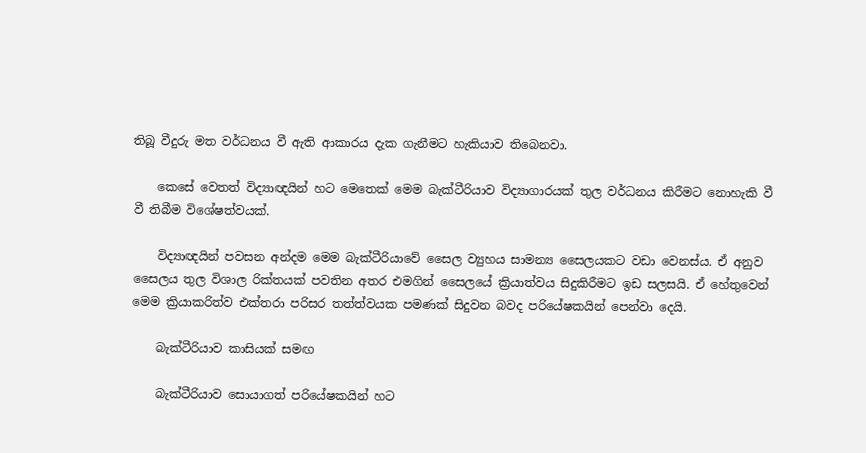තිබූ වීදුරු මත වර්ධනය වී ඇති ආකාරය දැක ගැනීමට හැකියාව තිබෙනවා.

    කෙසේ වෙතත් විද්‍යාඥයින් හට මෙතෙක් මෙම බැක්ටීරියාව විද්‍යාගාරයක් තුල වර්ධනය කිරීමට නොහැකි වී වී තිබීම විශේෂත්වයක්.

    විද්‍යාඥයින් පවසන අන්දම මෙම බැක්ටීරියාවේ සෛල ව්‍යුහය සාමන්‍ය සෛලයකට වඩා වෙනස්ය. ඒ අනුව සෛලය තුල විශාල රික්තයක් පවතින අතර එමගින් සෛලයේ ක්‍රියාත්වය සිදුකිරීමට ඉඩ සලසයි. ඒ හේතුවෙන් මෙම ක්‍රියාකරිත්ව එක්තරා පරිසර තත්ත්වයක පමණක් සිදුවන බවද පරියේෂකයින් පෙන්වා දෙයි.

    බැක්ටීරියාව කාසියක් සමඟ

    බැක්ටීරියාව සොයාගත් පරියේෂකයින් හට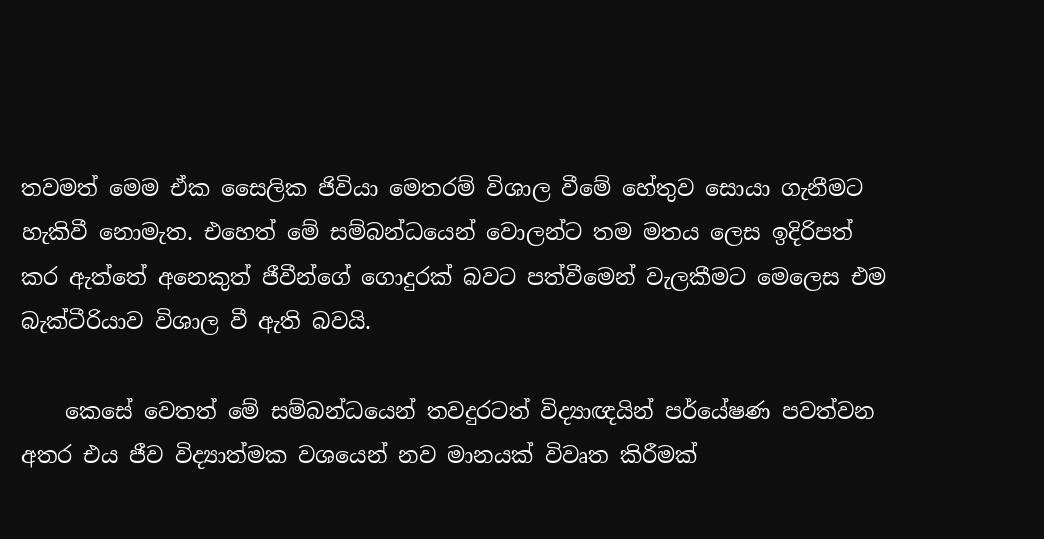තවමත් මෙම ඒක සෛලික ජිවියා මෙතරම් විශාල වීමේ හේතුව සොයා ගැනීමට හැකිවී නොමැත. එහෙත් මේ සම්බන්ධයෙන් වොලන්ට තම මතය ලෙස ඉදිරිපත් කර ඇත්තේ අනෙකුත් ජීවීන්ගේ ගොදුරක් බවට පත්වීමෙන් වැලකීමට මෙලෙස එම බැක්ටීරියාව විශාල වී ඇති බවයි.

    කෙසේ වෙතත් මේ සම්බන්ධයෙන් තවදුරටත් විද්‍යාඥයින් පර්යේෂණ පවත්වන අතර එය ජීව විද්‍යාත්මක වශයෙන් නව මානයක් විවෘත කිරීමක්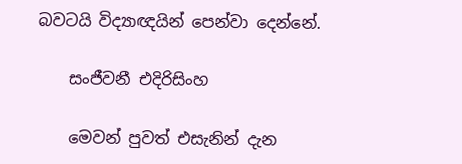බවටයි විද්‍යාඥයින් පෙන්වා දෙන්නේ.

    සංජීවනී එදිරිසිංහ

    මෙවන් පුවත් එසැනින් දැන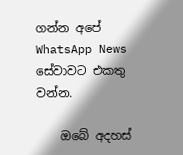ගන්න අපේ WhatsApp News සේවාවට එකතු වන්න.

    ඔබේ අදහස්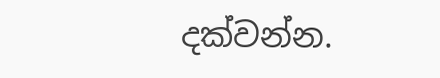දක්වන්න.